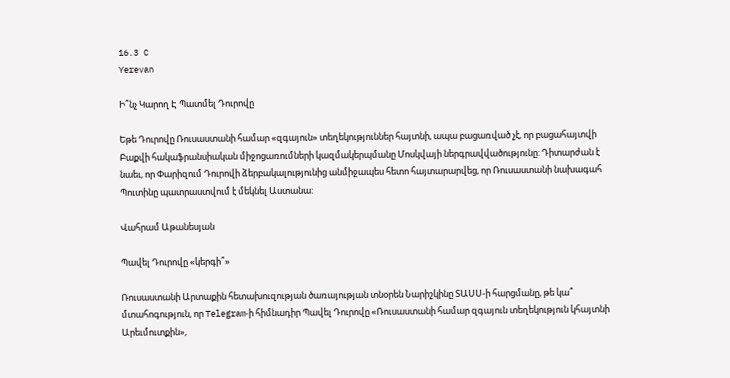16.3 C
Yerevan

Ի՞նչ Կարող Է Պատմել Դուրովը

Եթե Դուրովը Ռուսաստանի համար «զգայուն» տեղեկություններ հայտնի, ապա բացառված չէ, որ բացահայտվի Բաքվի հակաֆրանսիական միջոցառումների կազմակերպմանը Մոսկվայի ներգրավվածությունը: Դիտարժան է նաեւ, որ Փարիզում Դուրովի ձերբակալությունից անմիջապես հետո հայտարարվեց, որ Ռուսաստանի նախագահ Պուտինը պատրաստվում է մեկնել Աստանա:

Վահրամ Աթանեսյան

Պավել Դուրովը «կերգի՞»

Ռուսաստանի Արտաքին հետախուզության ծառայության տնօրեն Նարիշկինը ՏԱՍՍ‑ի հարցմանը, թե կա՞ մտահոգություն, որ Telegram‑ի հիմնադիր Պավել Դուրովը «Ռուսաստանի համար զգայուն տեղեկություն կհայտնի Արեւմուտքին»,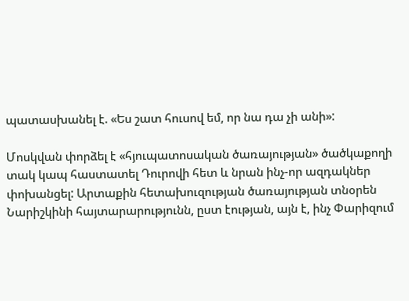պատասխանել է. «Ես շատ հուսով եմ, որ նա դա չի անի»:

Մոսկվան փորձել է «հյուպատոսական ծառայության» ծածկաքողի տակ կապ հաստատել Դուրովի հետ և նրան ինչ-որ ազդակներ փոխանցել: Արտաքին հետախուզության ծառայության տնօրեն Նարիշկինի հայտարարությունն, ըստ էության, այն է, ինչ Փարիզում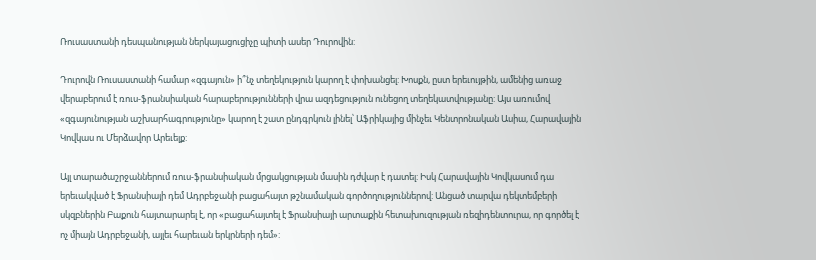Ռուսաստանի դեսպանության ներկայացուցիչը պիտի ասեր Դուրովին:

Դուրովն Ռուսաստանի համար «զգայուն» ի՞նչ տեղեկություն կարող է փոխանցել: Խոսքն, ըստ երեւույթին, ամենից առաջ վերաբերում է ռուս-ֆրանսիական հարաբերությունների վրա ազդեցություն ունեցող տեղեկատվությանը: Այս առումով «զգայունության աշխարհագրությունը» կարող է շատ ընդգրկուն լինել՝ Աֆրիկայից մինչեւ Կենտրոնական Ասիա, Հարավային Կովկաս ու Մերձավոր Արեւելք:

Այլ տարածաշրջաններում ռուս-ֆրանսիական մրցակցության մասին դժվար է դատել: Իսկ Հարավային Կովկասում դա երեւակված է Ֆրանսիայի դեմ Ադրբեջանի բացահայտ թշնամական գործողություններով: Անցած տարվա դեկտեմբերի սկզբներին Բաքուն հայտարարել է, որ «բացահայտել է Ֆրանսիայի արտաքին հետախուզության ռեզիդենտուրա, որ գործել է ոչ միայն Ադրբեջանի, այլեւ հարեւան երկրների դեմ»: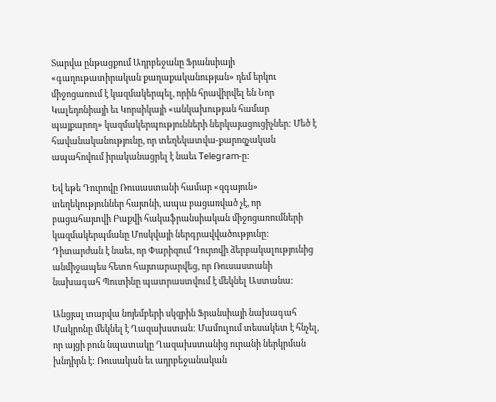Տարվա ընթացքում Ադրբեջանը Ֆրանսիայի «գաղութատիրական քաղաքականության» դեմ երկու միջոցառում է կազմակերպել, որին հրավիրվել են Նոր Կալեդոնիայի եւ Կորսիկայի «անկախության համար պայքարող» կազմակերպությունների ներկայացուցիչներ: Մեծ է հավանականությունը, որ տեղեկատվա-քարոզչական ապահովում իրականացրել է նաեւ Telegram‑ը:

Եվ եթե Դուրովը Ռուսաստանի համար «զգայուն» տեղեկություններ հայտնի, ապա բացառված չէ, որ բացահայտվի Բաքվի հակաֆրանսիական միջոցառումների կազմակերպմանը Մոսկվայի ներգրավվածությունը: Դիտարժան է նաեւ, որ Փարիզում Դուրովի ձերբակալությունից անմիջապես հետո հայտարարվեց, որ Ռուսաստանի նախագահ Պուտինը պատրաստվում է մեկնել Աստանա:

Անցյալ տարվա նոյեմբերի սկզբին Ֆրանսիայի նախագահ Մակրոնը մեկնել է Ղազախստան: Մամուլում տեսակետ է հնչել, որ այցի բուն նպատակը Ղազախստանից ուրանի ներկրման խնդիրն է: Ռուսական եւ ադրբեջանական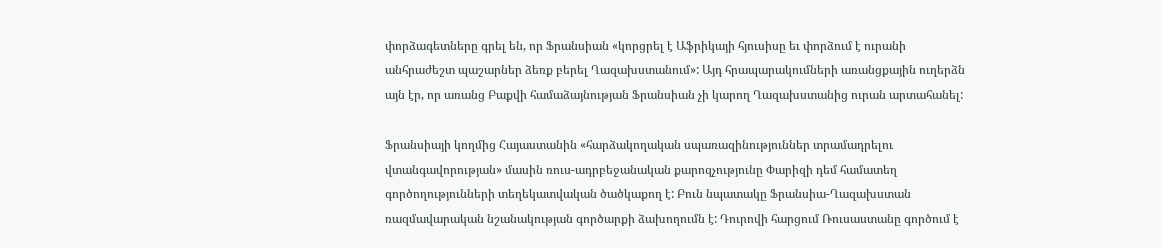փորձագետները գրել են, որ Ֆրանսիան «կորցրել է Աֆրիկայի հյուսիսը եւ փորձում է ուրանի անհրաժեշտ պաշարներ ձեռք բերել Ղազախստանում»: Այդ հրապարակումների առանցքային ուղերձն այն էր, որ առանց Բաքվի համաձայնության Ֆրանսիան չի կարող Ղազախստանից ուրան արտահանել:

Ֆրանսիայի կողմից Հայաստանին «հարձակողական սպառազինություններ տրամադրելու վտանգավորության» մասին ռուս-ադրբեջանական քարոզչությունը Փարիզի դեմ համատեղ գործողությունների տեղեկատվական ծածկաքող է: Բուն նպատակը Ֆրանսիա-Ղազախստան ռազմավարական նշանակության գործարքի ձախողումն է: Դուրովի հարցում Ռուսաստանը գործում է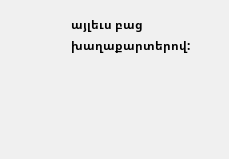այլեւս բաց խաղաքարտերով: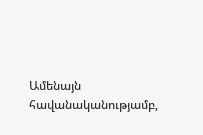Ամենայն հավանականությամբ,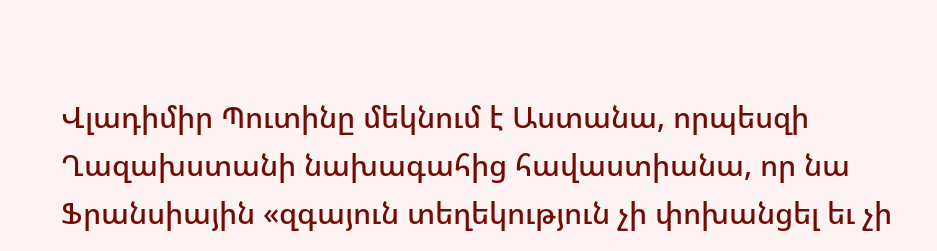Վլադիմիր Պուտինը մեկնում է Աստանա, որպեսզի Ղազախստանի նախագահից հավաստիանա, որ նա Ֆրանսիային «զգայուն տեղեկություն չի փոխանցել եւ չի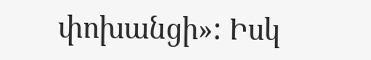փոխանցի»: Իսկ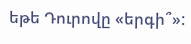եթե Դուրովը «երգի՞»: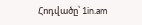Հոդվածը՝ 1in.am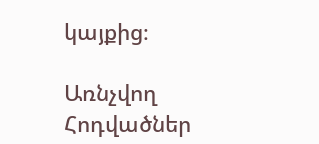կայքից։

Առնչվող Հոդվածներ